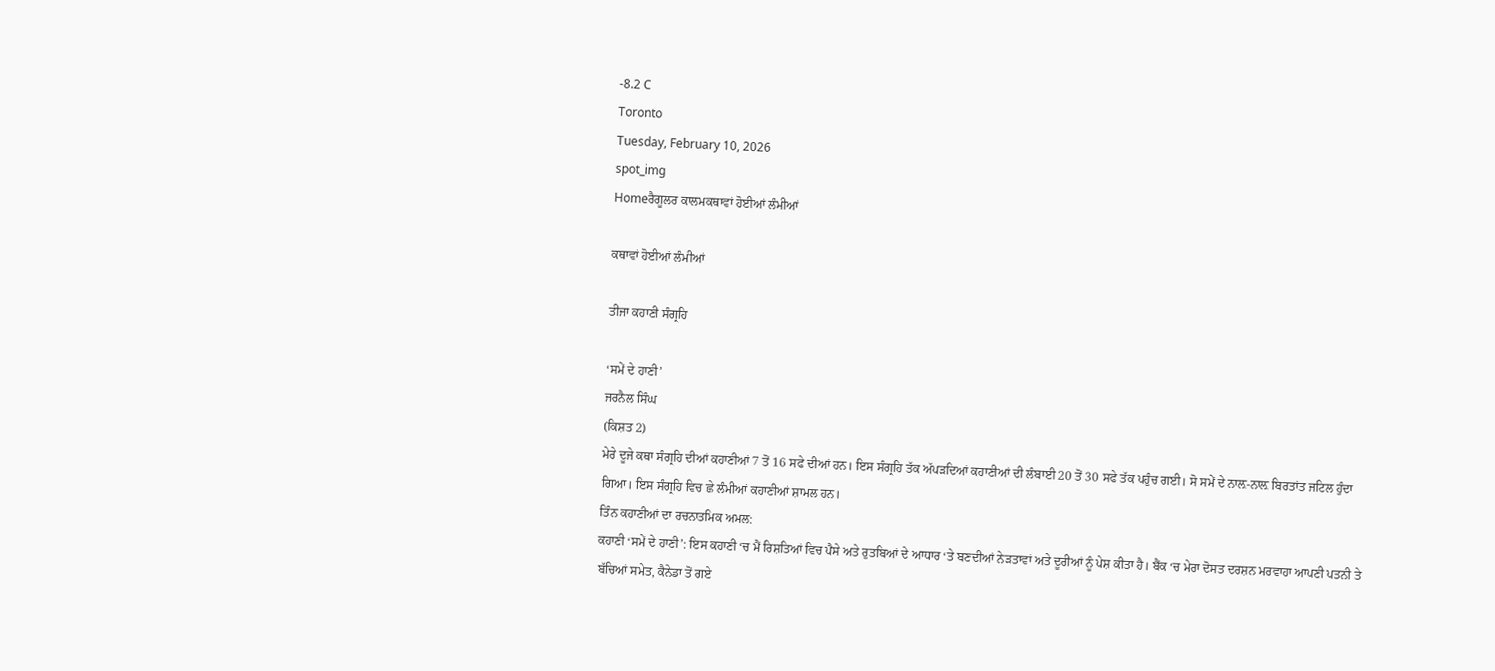-8.2 C
Toronto
Tuesday, February 10, 2026
spot_img
Homeਰੈਗੂਲਰ ਕਾਲਮਕਥਾਵਾਂ ਹੋਈਆਂ ਲੰਮੀਆਂ

ਕਥਾਵਾਂ ਹੋਈਆਂ ਲੰਮੀਆਂ

ਤੀਜਾ ਕਹਾਣੀ ਸੰਗ੍ਰਹਿ

‘ਸਮੇਂ ਦੇ ਹਾਣੀ’
ਜਰਨੈਲ ਸਿੰਘ
(ਕਿਸ਼ਤ 2)
ਮੇਰੇ ਦੂਜੇ ਕਥਾ ਸੰਗ੍ਰਹਿ ਦੀਆਂ ਕਹਾਣੀਆਂ 7 ਤੋਂ 16 ਸਫੇ ਦੀਆਂ ਹਨ। ਇਸ ਸੰਗ੍ਰਹਿ ਤੱਕ ਅੱਪੜਦਿਆਂ ਕਹਾਣੀਆਂ ਦੀ ਲੰਬਾਈ 20 ਤੋਂ 30 ਸਫੇ ਤੱਕ ਪਹੁੰਚ ਗਈ। ਸੋ ਸਮੇਂ ਦੇ ਨਾਲ਼-ਨਾਲ਼ ਬਿਰਤਾਂਤ ਜਟਿਲ ਹੁੰਦਾ ਗਿਆ। ਇਸ ਸੰਗ੍ਰਹਿ ਵਿਚ ਛੇ ਲੰਮੀਆਂ ਕਹਾਣੀਆਂ ਸ਼ਾਮਲ ਹਨ।
ਤਿੰਨ ਕਹਾਣੀਆਂ ਦਾ ਰਚਨਾਤਮਿਕ ਅਮਲ:
ਕਹਾਣੀ ‘ਸਮੇਂ ਦੇ ਹਾਣੀ’: ਇਸ ਕਹਾਣੀ ‘ਚ ਮੈਂ ਰਿਸ਼ਤਿਆਂ ਵਿਚ ਪੈਸੇ ਅਤੇ ਰੁਤਬਿਆਂ ਦੇ ਆਧਾਰ ‘ਤੇ ਬਣਦੀਆਂ ਨੇੜਤਾਵਾਂ ਅਤੇ ਦੂਰੀਆਂ ਨੂੰ ਪੇਸ਼ ਕੀਤਾ ਹੈ। ਬੈਂਕ ‘ਚ ਮੇਰਾ ਦੋਸਤ ਦਰਸ਼ਨ ਮਰਵਾਹਾ ਆਪਣੀ ਪਤਨੀ ਤੇ ਬੱਚਿਆਂ ਸਮੇਤ, ਕੈਨੇਡਾ ਤੋਂ ਗਏ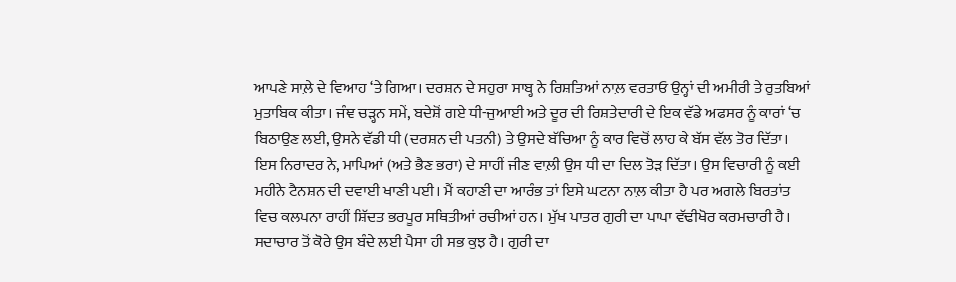ਆਪਣੇ ਸਾਲ਼ੇ ਦੇ ਵਿਆਹ ‘ਤੇ ਗਿਆ। ਦਰਸ਼ਨ ਦੇ ਸਹੁਰਾ ਸਾਬ੍ਹ ਨੇ ਰਿਸ਼ਤਿਆਂ ਨਾਲ਼ ਵਰਤਾਓ ਉਨ੍ਹਾਂ ਦੀ ਅਮੀਰੀ ਤੇ ਰੁਤਬਿਆਂ ਮੁਤਾਬਿਕ ਕੀਤਾ। ਜੰਞ ਚੜ੍ਹਨ ਸਮੇਂ, ਬਦੇਸ਼ੋਂ ਗਏ ਧੀ-ਜੁਆਈ ਅਤੇ ਦੂਰ ਦੀ ਰਿਸ਼ਤੇਦਾਰੀ ਦੇ ਇਕ ਵੱਡੇ ਅਫਸਰ ਨੂੰ ਕਾਰਾਂ ‘ਚ ਬਿਠਾਉਣ ਲਈ, ਉਸਨੇ ਵੱਡੀ ਧੀ (ਦਰਸ਼ਨ ਦੀ ਪਤਨੀ) ਤੇ ਉਸਦੇ ਬੱਚਿਆ ਨੂੰ ਕਾਰ ਵਿਚੋਂ ਲਾਹ ਕੇ ਬੱਸ ਵੱਲ ਤੋਰ ਦਿੱਤਾ। ਇਸ ਨਿਰਾਦਰ ਨੇ, ਮਾਪਿਆਂ (ਅਤੇ ਭੈਣ ਭਰਾ) ਦੇ ਸਾਹੀਂ ਜੀਣ ਵਾਲ਼ੀ ਉਸ ਧੀ ਦਾ ਦਿਲ ਤੋੜ ਦਿੱਤਾ। ਉਸ ਵਿਚਾਰੀ ਨੂੰ ਕਈ ਮਹੀਨੇ ਟੈਨਸ਼ਨ ਦੀ ਦਵਾਈ ਖਾਣੀ ਪਈ। ਮੈਂ ਕਹਾਣੀ ਦਾ ਆਰੰਭ ਤਾਂ ਇਸੇ ਘਟਨਾ ਨਾਲ਼ ਕੀਤਾ ਹੈ ਪਰ ਅਗਲੇ ਬਿਰਤਾਂਤ ਵਿਚ ਕਲਪਨਾ ਰਾਹੀਂ ਸ਼ਿੱਦਤ ਭਰਪੂਰ ਸਥਿਤੀਆਂ ਰਚੀਆਂ ਹਨ। ਮੁੱਖ ਪਾਤਰ ਗੁਰੀ ਦਾ ਪਾਪਾ ਵੱਢੀਖੋਰ ਕਰਮਚਾਰੀ ਹੈ। ਸਦਾਚਾਰ ਤੋਂ ਕੋਰੇ ਉਸ ਬੰਦੇ ਲਈ ਪੈਸਾ ਹੀ ਸਭ ਕੁਝ ਹੈ। ਗੁਰੀ ਦਾ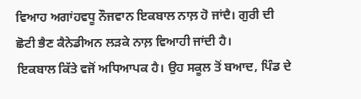ਵਿਆਹ ਅਗਾਂਹਵਧੂ ਨੌਜਵਾਨ ਇਕਬਾਲ ਨਾਲ਼ ਹੋ ਜਾਂਦੈ। ਗੁਰੀ ਦੀ ਛੋਟੀ ਭੈਣ ਕੈਨੇਡੀਅਨ ਲੜਕੇ ਨਾਲ਼ ਵਿਆਹੀ ਜਾਂਦੀ ਹੈ।
ਇਕਬਾਲ ਕਿੱਤੇ ਵਜੋਂ ਅਧਿਆਪਕ ਹੈ। ਉਹ ਸਕੂਲ ਤੋਂ ਬਆਦ, ਪਿੰਡ ਦੇ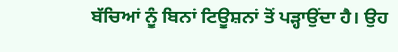ਬੱਚਿਆਂ ਨੂੰ ਬਿਨਾਂ ਟਿਊਸ਼ਨਾਂ ਤੋਂ ਪੜ੍ਹਾਉਂਦਾ ਹੈ। ਉਹ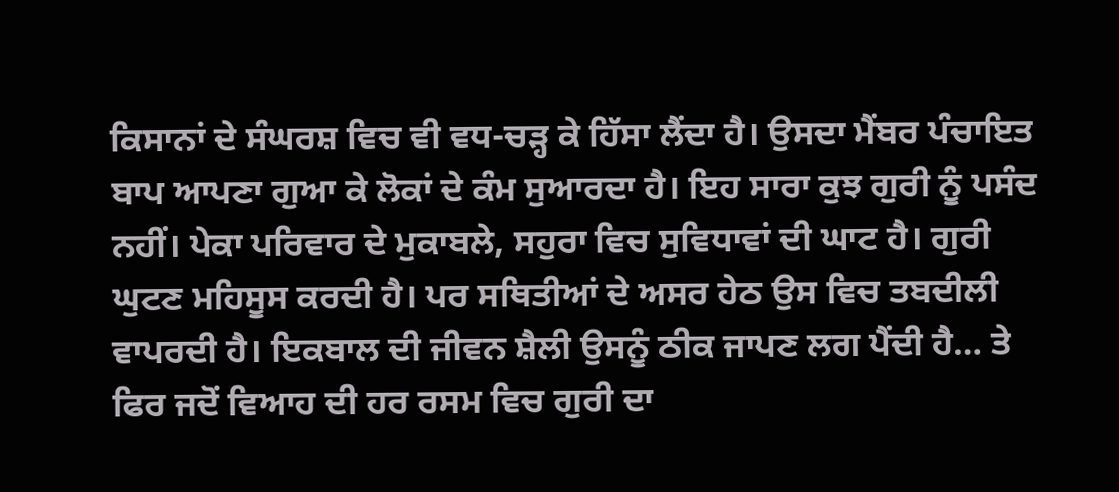ਕਿਸਾਨਾਂ ਦੇ ਸੰਘਰਸ਼ ਵਿਚ ਵੀ ਵਧ-ਚੜ੍ਹ ਕੇ ਹਿੱਸਾ ਲੈਂਦਾ ਹੈ। ਉਸਦਾ ਮੈਂਬਰ ਪੰਚਾਇਤ ਬਾਪ ਆਪਣਾ ਗੁਆ ਕੇ ਲੋਕਾਂ ਦੇ ਕੰਮ ਸੁਆਰਦਾ ਹੈ। ਇਹ ਸਾਰਾ ਕੁਝ ਗੁਰੀ ਨੂੰ ਪਸੰਦ ਨਹੀਂ। ਪੇਕਾ ਪਰਿਵਾਰ ਦੇ ਮੁਕਾਬਲੇ, ਸਹੁਰਾ ਵਿਚ ਸੁਵਿਧਾਵਾਂ ਦੀ ਘਾਟ ਹੈ। ਗੁਰੀ ਘੁਟਣ ਮਹਿਸੂਸ ਕਰਦੀ ਹੈ। ਪਰ ਸਥਿਤੀਆਂ ਦੇ ਅਸਰ ਹੇਠ ਉਸ ਵਿਚ ਤਬਦੀਲੀ ਵਾਪਰਦੀ ਹੈ। ਇਕਬਾਲ ਦੀ ਜੀਵਨ ਸ਼ੈਲੀ ਉਸਨੂੰ ਠੀਕ ਜਾਪਣ ਲਗ ਪੈਂਦੀ ਹੈ… ਤੇ ਫਿਰ ਜਦੋਂ ਵਿਆਹ ਦੀ ਹਰ ਰਸਮ ਵਿਚ ਗੁਰੀ ਦਾ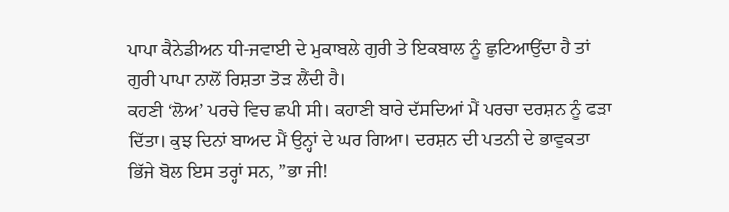ਪਾਪਾ ਕੈਨੇਡੀਅਨ ਧੀ-ਜਵਾਈ ਦੇ ਮੁਕਾਬਲੇ ਗੁਰੀ ਤੇ ਇਕਬਾਲ ਨੂੰ ਛੁਟਿਆਉਂਦਾ ਹੈ ਤਾਂ ਗੁਰੀ ਪਾਪਾ ਨਾਲੋਂ ਰਿਸ਼ਤਾ ਤੋੜ ਲੈਂਦੀ ਹੈ।
ਕਹਣੀ ‘ਲੋਅ’ ਪਰਚੇ ਵਿਚ ਛਪੀ ਸੀ। ਕਹਾਣੀ ਬਾਰੇ ਦੱਸਦਿਆਂ ਮੈਂ ਪਰਚਾ ਦਰਸ਼ਨ ਨੂੰ ਫੜਾ ਦਿੱਤਾ। ਕੁਝ ਦਿਨਾਂ ਬਾਅਦ ਮੈਂ ਉਨ੍ਹਾਂ ਦੇ ਘਰ ਗਿਆ। ਦਰਸ਼ਨ ਦੀ ਪਤਨੀ ਦੇ ਭਾਵੁਕਤਾ ਭਿੱਜੇ ਬੋਲ ਇਸ ਤਰ੍ਹਾਂ ਸਨ, ”ਭਾ ਜੀ!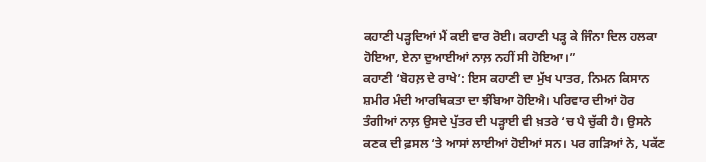ਕਹਾਣੀ ਪੜ੍ਹਦਿਆਂ ਮੈਂ ਕਈ ਵਾਰ ਰੋਈ। ਕਹਾਣੀ ਪੜ੍ਹ ਕੇ ਜਿੰਨਾ ਦਿਲ ਹਲਕਾ ਹੋਇਆ, ਏਨਾ ਦੁਆਈਆਂ ਨਾਲ਼ ਨਹੀਂ ਸੀ ਹੋਇਆ।”
ਕਹਾਣੀ ‘ਬੋਹਲ਼ ਦੇ ਰਾਖੇ’: ਇਸ ਕਹਾਣੀ ਦਾ ਮੁੱਖ ਪਾਤਰ, ਨਿਮਨ ਕਿਸਾਨ ਸ਼ਮੀਰ ਮੰਦੀ ਆਰਥਿਕਤਾ ਦਾ ਝੰਬਿਆ ਹੋਇਐ। ਪਰਿਵਾਰ ਦੀਆਂ ਹੋਰ ਤੰਗੀਆਂ ਨਾਲ਼ ਉਸਦੇ ਪੁੱਤਰ ਦੀ ਪੜ੍ਹਾਈ ਵੀ ਖ਼ਤਰੇ ‘ਚ ਪੈ ਚੁੱਕੀ ਹੈ। ਉਸਨੇ ਕਣਕ ਦੀ ਫ਼ਸਲ ‘ਤੇ ਆਸਾਂ ਲਾਈਆਂ ਹੋਈਆਂ ਸਨ। ਪਰ ਗੜਿਆਂ ਨੇ, ਪਕੱਣ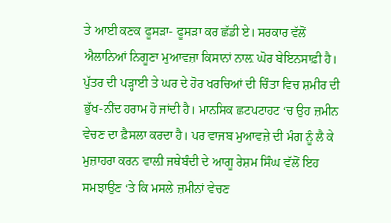ਤੇ ਆਈ ਕਣਕ ਫੂਸੜਾ- ਫੂਸੜਾ ਕਰ ਛੱਡੀ ਏ। ਸਰਕਾਰ ਵੱਲੋਂ ਐਲਾਨਿਆਂ ਨਿਗੂਣਾ ਮੁਆਵਜ਼ਾ ਕਿਸਾਨਾਂ ਨਾਲ਼ ਘੋਰ ਬੇਇਨਸਾਫ਼ੀ ਹੈ। ਪੁੱਤਰ ਦੀ ਪੜ੍ਹਾਈ ਤੇ ਘਰ ਦੇ ਹੋਰ ਖਰਚਿਆਂ ਦੀ ਚਿੰਤਾ ਵਿਚ ਸ਼ਮੀਰ ਦੀ ਭੁੱਖ-ਨੀਂਦ ਹਰਾਮ ਹੋ ਜਾਂਦੀ ਹੈ। ਮਾਨਸਿਕ ਛਟਪਟਾਹਟ ‘ਚ ਉਹ ਜ਼ਮੀਨ ਵੇਚਣ ਦਾ ਫ਼ੈਸਲਾ ਕਰਦਾ ਹੈ। ਪਰ ਵਾਜਬ ਮੁਆਵਜ਼ੇ ਦੀ ਮੰਗ ਨੂੰ ਲੈ ਕੇ ਮੁਜ਼ਾਹਰਾ ਕਰਨ ਵਾਲ਼ੀ ਜਥੇਬੰਦੀ ਦੇ ਆਗੂ ਰੇਸ਼ਮ ਸਿੰਘ ਵੱਲੋਂ ਇਹ ਸਮਝਾਉਣ ‘ਤੇ ਕਿ ਮਸਲੇ ਜ਼ਮੀਨਾਂ ਵੇਚਣ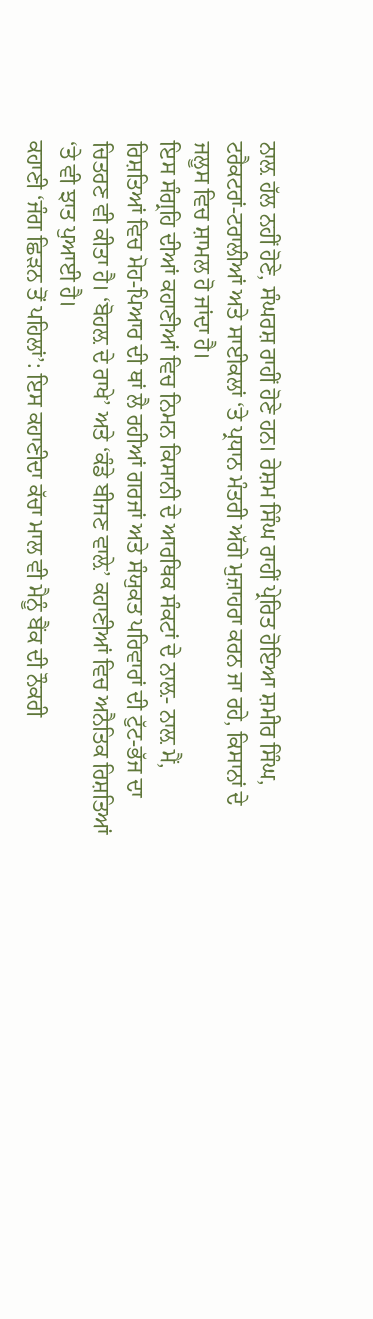ਨਾਲ਼ ਹੱਲ ਨਹੀਂ ਹੋਣੇ, ਸੰਘਰਸ਼ ਰਾਹੀਂ ਹੋਣੇ ਹਨ। ਰੇਸ਼ਮ ਸਿੰਘ ਰਾਹੀਂ ਪ੍ਰੇਰਿਤ ਹੋਇਆ ਸ਼ਮੀਰ ਸਿੰਘ, ਟਰੈਕਟਰਾਂ-ਟਰਾਲੀਆਂ ਅਤੇ ਸਾਈਕਲਾਂ ‘ਤੇ ਪ੍ਰਧਾਨ ਮੰਤਰੀ ਅੱਗੇ ਮੁਜ਼ਾਹਰਾ ਕਰਨ ਜਾ ਰਹੇ, ਕਿਸਾਨਾਂ ਦੇ ਜਲੂਸ ਵਿਚ ਸ਼ਾਮਲ ਹੋ ਜਾਂਦਾ ਹੈ।
ਇਸ ਸੰਗ੍ਰਹਿ ਦੀਆਂ ਕਹਾਣੀਆਂ ਵਿਚ ਨਿਮਨ ਕਿਸਾਨੀ ਦੇ ਆਰਥਿਕ ਸੰਕਟਾਂ ਦੇ ਨਾਲ਼- ਨਾਲ਼ ਮੈਂ, ਰਿਸ਼ਤਿਆਂ ਵਿਚ ਮੋਹ-ਪਿਆਰ ਦੀ ਥਾਂ ਲੈ ਰਹੀਆਂ ਗਰਜਾਂ ਅਤੇ ਸੰਯੁਕਤ ਪਰਿਵਾਰਾਂ ਦੀ ਟੁੱਟ-ਭੱਜ ਦਾ ਚਿਤਰਣ ਵੀ ਕੀਤਾ ਹੈ। ‘ਬੋਹਲ਼ ਦੇ ਰਾਖੇ’ ਅਤੇ ‘ਕੰਡੇ ਬੀਜਣ ਵਾਲ਼ੇ’ ਕਹਾਣੀਆਂ ਵਿਚ ਅਨੈਤਿਕ ਰਿਸ਼ਤਿਆਂ ‘ਤੇ ਵੀ ਝਾਤ ਪੁਆਈ ਹੈ।
ਕਹਾਣੀ ‘ਜੰਗ ਛਿੜਨ ਤੋਂ ਪਹਿਲਾਂ’: ਇਸ ਕਹਾਣੀਦਾ ਕੱਚਾ ਮਾਲ ਵੀ ਮੈਨੂੰ ਬੈਂਕ ਦੀ ਨੌਕਰੀ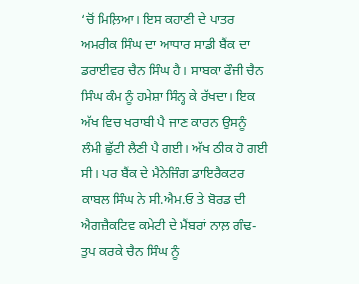‘ਚੋਂ ਮਿਲ਼ਿਆ। ਇਸ ਕਹਾਣੀ ਦੇ ਪਾਤਰ ਅਮਰੀਕ ਸਿੰਘ ਦਾ ਆਧਾਰ ਸਾਡੀ ਬੈਂਕ ਦਾ ਡਰਾਈਵਰ ਚੈਨ ਸਿੰਘ ਹੈ। ਸਾਬਕਾ ਫੌਜੀ ਚੈਨ ਸਿੰਘ ਕੰਮ ਨੂੰ ਹਮੇਸ਼ਾ ਸਿੰਨ੍ਹ ਕੇ ਰੱਖਦਾ। ਇਕ ਅੱਖ ਵਿਚ ਖਰਾਬੀ ਪੈ ਜਾਣ ਕਾਰਨ ਉਸਨੂੰ ਲੰਮੀ ਛੁੱਟੀ ਲੈਣੀ ਪੈ ਗਈ। ਅੱਖ ਠੀਕ ਹੋ ਗਈ ਸੀ। ਪਰ ਬੈਂਕ ਦੇ ਮੈਨੇਜਿੰਗ ਡਾਇਰੈਕਟਰ ਕਾਬਲ ਸਿੰਘ ਨੇ ਸੀ.ਐਮ.ਓ ਤੇ ਬੋਰਡ ਦੀ ਐਗਜ਼ੈਕਟਿਵ ਕਮੇਟੀ ਦੇ ਮੈਂਬਰਾਂ ਨਾਲ਼ ਗੰਢ-ਤੁਪ ਕਰਕੇ ਚੈਨ ਸਿੰਘ ਨੂੰ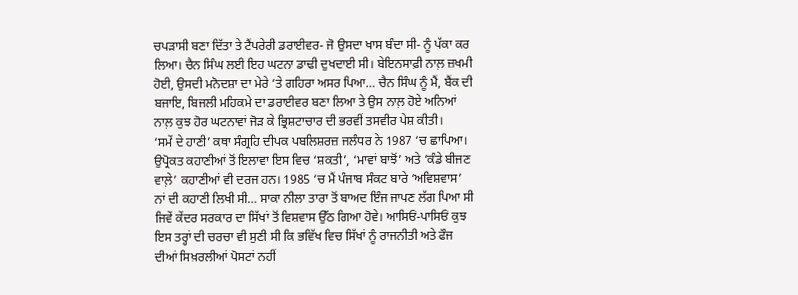ਚਪੜਾਸੀ ਬਣਾ ਦਿੱਤਾ ਤੇ ਟੈਂਪਰੇਰੀ ਡਰਾਈਵਰ- ਜੋ ਉਸਦਾ ਖਾਸ ਬੰਦਾ ਸੀ- ਨੂੰ ਪੱਕਾ ਕਰ ਲਿਆ। ਚੈਨ ਸਿੰਘ ਲਈ ਇਹ ਘਟਨਾ ਡਾਢੀ ਦੁਖਦਾਈ ਸੀ। ਬੇਇਨਸਾਫ਼ੀ ਨਾਲ਼ ਜ਼ਖਮੀ ਹੋਈ, ਉਸਦੀ ਮਨੋਦਸ਼ਾ ਦਾ ਮੇਰੇ ‘ਤੇ ਗਹਿਰਾ ਅਸਰ ਪਿਆ… ਚੈਨ ਸਿੰਘ ਨੂੰ ਮੈਂ, ਬੈਂਕ ਦੀ ਬਜਾਇ, ਬਿਜਲੀ ਮਹਿਕਮੇ ਦਾ ਡਰਾਈਵਰ ਬਣਾ ਲਿਆ ਤੇ ਉਸ ਨਾਲ਼ ਹੋਏ ਅਨਿਆਂ ਨਾਲ਼ ਕੁਝ ਹੋਰ ਘਟਨਾਵਾਂ ਜੋੜ ਕੇ ਭ੍ਰਿਸ਼ਟਾਚਾਰ ਦੀ ਭਰਵੀਂ ਤਸਵੀਰ ਪੇਸ਼ ਕੀਤੀ।
‘ਸਮੇਂ ਦੇ ਹਾਣੀ’ ਕਥਾ ਸੰਗ੍ਰਹਿ ਦੀਪਕ ਪਬਲਿਸ਼ਰਜ਼ ਜਲੰਧਰ ਨੇ 1987 ‘ਚ ਛਾਪਿਆ। ਉਪ੍ਰੋਕਤ ਕਹਾਣੀਆਂ ਤੋਂ ਇਲਾਵਾ ਇਸ ਵਿਚ ‘ਸ਼ਕਤੀ’, ‘ਮਾਵਾਂ ਬਾਝੋਂ’ ਅਤੇ ‘ਕੰਡੇ ਬੀਜਣ ਵਾਲ਼ੇ’ ਕਹਾਣੀਆਂ ਵੀ ਦਰਜ ਹਨ। 1985 ‘ਚ ਮੈਂ ਪੰਜਾਬ ਸੰਕਟ ਬਾਰੇ ‘ਅਵਿਸ਼ਵਾਸ’ ਨਾਂ ਦੀ ਕਹਾਣੀ ਲਿਖੀ ਸੀ… ਸਾਕਾ ਨੀਲਾ ਤਾਰਾ ਤੋਂ ਬਾਅਦ ਇੰਜ ਜਾਪਣ ਲੱਗ ਪਿਆ ਸੀ ਜਿਵੇਂ ਕੇਂਦਰ ਸਰਕਾਰ ਦਾ ਸਿੱਖਾਂ ਤੋਂ ਵਿਸ਼ਵਾਸ ਉੱਠ ਗਿਆ ਹੋਵੇ। ਆਸਿਓਂ-ਪਾਸਿਓਂ ਕੁਝ ਇਸ ਤਰ੍ਹਾਂ ਦੀ ਚਰਚਾ ਵੀ ਸੁਣੀ ਸੀ ਕਿ ਭਵਿੱਖ ਵਿਚ ਸਿੱਖਾਂ ਨੂੰ ਰਾਜਨੀਤੀ ਅਤੇ ਫੌਜ ਦੀਆਂ ਸਿਖ਼ਰਲੀਆਂ ਪੋਸਟਾਂ ਨਹੀਂ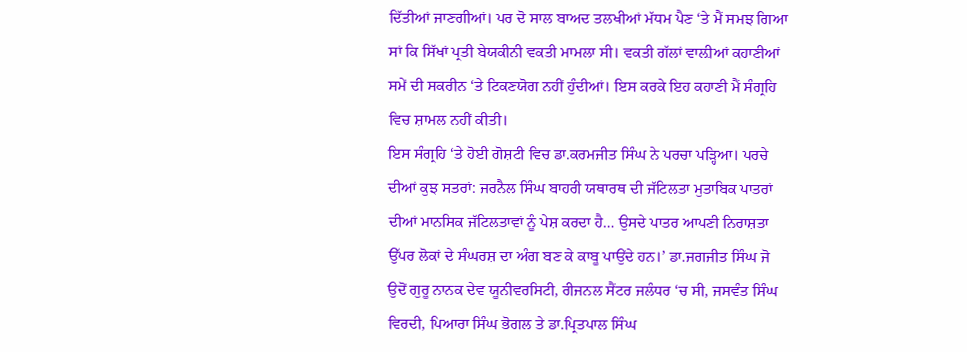ਦਿੱਤੀਆਂ ਜਾਣਗੀਆਂ। ਪਰ ਦੋ ਸਾਲ ਬਾਅਦ ਤਲਖੀਆਂ ਮੱਧਮ ਪੈਣ ‘ਤੇ ਮੈਂ ਸਮਝ ਗਿਆ ਸਾਂ ਕਿ ਸਿੱਖਾਂ ਪ੍ਰਤੀ ਬੇਯਕੀਨੀ ਵਕਤੀ ਮਾਮਲਾ ਸੀ। ਵਕਤੀ ਗੱਲਾਂ ਵਾਲ਼ੀਆਂ ਕਹਾਣੀਆਂ ਸਮੇਂ ਦੀ ਸਕਰੀਨ ‘ਤੇ ਟਿਕਣਯੋਗ ਨਹੀਂ ਹੁੰਦੀਆਂ। ਇਸ ਕਰਕੇ ਇਹ ਕਹਾਣੀ ਮੈਂ ਸੰਗ੍ਰਹਿ ਵਿਚ ਸ਼ਾਮਲ ਨਹੀਂ ਕੀਤੀ।
ਇਸ ਸੰਗ੍ਰਹਿ ‘ਤੇ ਹੋਈ ਗੋਸ਼ਟੀ ਵਿਚ ਡਾ.ਕਰਮਜੀਤ ਸਿੰਘ ਨੇ ਪਰਚਾ ਪੜ੍ਹਿਆ। ਪਰਚੇ ਦੀਆਂ ਕੁਝ ਸਤਰਾਂ: ਜਰਨੈਲ ਸਿੰਘ ਬਾਹਰੀ ਯਥਾਰਥ ਦੀ ਜੱਟਿਲਤਾ ਮੁਤਾਬਿਕ ਪਾਤਰਾਂ ਦੀਆਂ ਮਾਨਸਿਕ ਜੱਟਿਲਤਾਵਾਂ ਨੂੰ ਪੇਸ਼ ਕਰਦਾ ਹੈ… ਉਸਦੇ ਪਾਤਰ ਆਪਣੀ ਨਿਰਾਸ਼ਤਾ ਉੱਪਰ ਲੋਕਾਂ ਦੇ ਸੰਘਰਸ਼ ਦਾ ਅੰਗ ਬਣ ਕੇ ਕਾਬੂ ਪਾਉਂਦੇ ਹਨ।’ ਡਾ.ਜਗਜੀਤ ਸਿੰਘ ਜੋ ਉਦੋਂ ਗੁਰੂ ਨਾਨਕ ਦੇਵ ਯੂਨੀਵਰਸਿਟੀ, ਰੀਜਨਲ ਸੈਂਟਰ ਜਲੰਧਰ ‘ਚ ਸੀ, ਜਸਵੰਤ ਸਿੰਘ ਵਿਰਦੀ, ਪਿਆਰਾ ਸਿੰਘ ਭੋਗਲ ਤੇ ਡਾ.ਪ੍ਰਿਤਪਾਲ ਸਿੰਘ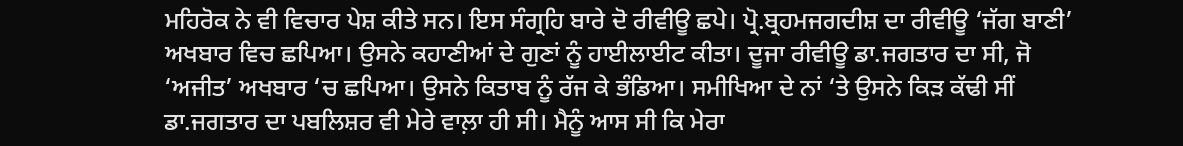ਮਹਿਰੋਕ ਨੇ ਵੀ ਵਿਚਾਰ ਪੇਸ਼ ਕੀਤੇ ਸਨ। ਇਸ ਸੰਗ੍ਰਹਿ ਬਾਰੇ ਦੋ ਰੀਵੀਊ ਛਪੇ। ਪ੍ਰੋ.ਬ੍ਰਹਮਜਗਦੀਸ਼ ਦਾ ਰੀਵੀਊ ‘ਜੱਗ ਬਾਣੀ’ ਅਖਬਾਰ ਵਿਚ ਛਪਿਆ। ਉਸਨੇ ਕਹਾਣੀਆਂ ਦੇ ਗੁਣਾਂ ਨੂੰ ਹਾਈਲਾਈਟ ਕੀਤਾ। ਦੂਜਾ ਰੀਵੀਊ ਡਾ.ਜਗਤਾਰ ਦਾ ਸੀ, ਜੋ ‘ਅਜੀਤ’ ਅਖਬਾਰ ‘ਚ ਛਪਿਆ। ਉਸਨੇ ਕਿਤਾਬ ਨੂੰ ਰੱਜ ਕੇ ਭੰਡਿਆ। ਸਮੀਖਿਆ ਦੇ ਨਾਂ ‘ਤੇ ਉਸਨੇ ਕਿੜ ਕੱਢੀ ਸੀਂ ਡਾ.ਜਗਤਾਰ ਦਾ ਪਬਲਿਸ਼ਰ ਵੀ ਮੇਰੇ ਵਾਲ਼ਾ ਹੀ ਸੀ। ਮੈਨੂੰ ਆਸ ਸੀ ਕਿ ਮੇਰਾ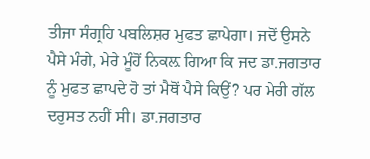ਤੀਜਾ ਸੰਗ੍ਰਹਿ ਪਬਲਿਸ਼ਰ ਮੁਫਤ ਛਾਪੇਗਾ। ਜਦੋਂ ਉਸਨੇ ਪੈਸੇ ਮੰਗੇ, ਮੇਰੇ ਮੂੰਹੋਂ ਨਿਕਲ਼ ਗਿਆ ਕਿ ਜਦ ਡਾ.ਜਗਤਾਰ ਨੂੰ ਮੁਫਤ ਛਾਪਦੇ ਹੋ ਤਾਂ ਮੈਥੋਂ ਪੈਸੇ ਕਿਉਂ? ਪਰ ਮੇਰੀ ਗੱਲ ਦਰੁਸਤ ਨਹੀਂ ਸੀ। ਡਾ.ਜਗਤਾਰ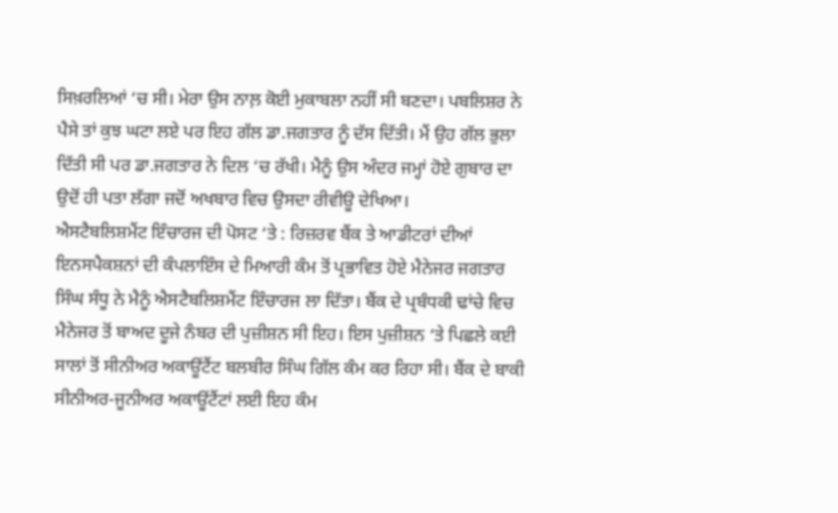ਸਿਖ਼ਰਲਿਆਂ ‘ਚ ਸੀ। ਮੇਰਾ ਉਸ ਨਾਲ਼ ਕੋਈ ਮੁਕਾਬਲਾ ਨਹੀਂ ਸੀ ਬਣਦਾ। ਪਬਲਿਸ਼ਰ ਨੇ ਪੈਸੇ ਤਾਂ ਕੁਝ ਘਟਾ ਲਏ ਪਰ ਇਹ ਗੱਲ ਡਾ.ਜਗਤਾਰ ਨੂੰ ਦੱਸ ਦਿੱਤੀ। ਮੈਂ ਉਹ ਗੱਲ ਭੁਲਾ ਦਿੱਤੀ ਸੀ ਪਰ ਡਾ.ਜਗਤਾਰ ਨੇ ਦਿਲ ‘ਚ ਰੱਖੀ। ਮੈਨੂੰ ਉਸ ਅੰਦਰ ਜਮ੍ਹਾਂ ਹੋਏ ਗੁਬਾਰ ਦਾ ਉਦੋਂ ਹੀ ਪਤਾ ਲੱਗਾ ਜਦੋਂ ਅਖਬਾਰ ਵਿਚ ਉਸਦਾ ਰੀਵੀਊ ਦੇਖਿਆ।
ਐਸਟੈਬਲਿਸ਼ਮੈਂਟ ਇੰਚਾਰਜ ਦੀ ਪੋਸਟ ‘ਤੇ : ਰਿਜ਼ਰਵ ਬੈਂਕ ਤੇ ਆਡੀਟਰਾਂ ਦੀਆਂ ਇਨਸਪੈਕਸ਼ਨਾਂ ਦੀ ਕੰਪਲਾਇੰਸ ਦੇ ਮਿਆਰੀ ਕੰਮ ਤੋਂ ਪ੍ਰਭਾਵਿਤ ਹੋਏ ਮੈਨੇਜਰ ਜਗਤਾਰ ਸਿੰਘ ਸੰਧੂ ਨੇ ਮੈਨੂੰ ਐਸਟੈਬਲਿਸ਼ਮੈਂਟ ਇੰਚਾਰਜ ਲਾ ਦਿੱਤਾ। ਬੈਂਕ ਦੇ ਪ੍ਰਬੰਧਕੀ ਢਾਂਚੇ ਵਿਚ ਮੈਨੇਜਰ ਤੋਂ ਬਾਅਦ ਦੂਜੇ ਨੰਬਰ ਦੀ ਪੁਜ਼ੀਸ਼ਨ ਸੀ ਇਹ। ਇਸ ਪੁਜ਼ੀਸ਼ਨ ‘ਤੇ ਪਿਛਲੇ ਕਈ ਸਾਲਾਂ ਤੋਂ ਸੀਨੀਅਰ ਅਕਾਊਂਟੈਂਟ ਬਲਬੀਰ ਸਿੰਘ ਗਿੱਲ ਕੰਮ ਕਰ ਰਿਹਾ ਸੀ। ਬੈਂਕ ਦੇ ਬਾਕੀ ਸੀਨੀਅਰ-ਜੂਨੀਅਰ ਅਕਾਊਂਟੈਂਟਾਂ ਲਈ ਇਹ ਕੰਮ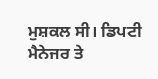ਮੁਸ਼ਕਲ ਸੀ। ਡਿਪਟੀ ਮੈਨੇਜਰ ਤੇ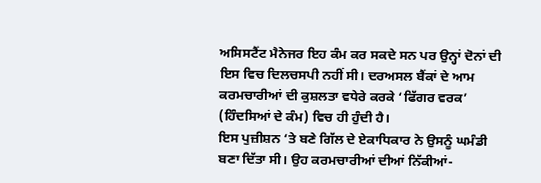ਅਸਿਸਟੈਂਟ ਮੈਨੇਜਰ ਇਹ ਕੰਮ ਕਰ ਸਕਦੇ ਸਨ ਪਰ ਉਨ੍ਹਾਂ ਦੋਨਾਂ ਦੀ ਇਸ ਵਿਚ ਦਿਲਚਸਪੀ ਨਹੀਂ ਸੀ। ਦਰਅਸਲ ਬੈਂਕਾਂ ਦੇ ਆਮ ਕਰਮਚਾਰੀਆਂ ਦੀ ਕੁਸ਼ਲਤਾ ਵਧੇਰੇ ਕਰਕੇ ‘ਫਿੱਗਰ ਵਰਕ’ (ਹਿੰਦਸਿਆਂ ਦੇ ਕੰਮ) ਵਿਚ ਹੀ ਹੁੰਦੀ ਹੈ।
ਇਸ ਪੁਜ਼ੀਸ਼ਨ ‘ਤੇ ਬਣੇ ਗਿੱਲ ਦੇ ਏਕਾਧਿਕਾਰ ਨੇ ਉਸਨੂੰ ਘਮੰਡੀ ਬਣਾ ਦਿੱਤਾ ਸੀ। ਉਹ ਕਰਮਚਾਰੀਆਂ ਦੀਆਂ ਨਿੱਕੀਆਂ-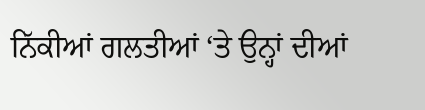ਨਿੱਕੀਆਂ ਗਲਤੀਆਂ ‘ਤੇ ਉਨ੍ਹਾਂ ਦੀਆਂ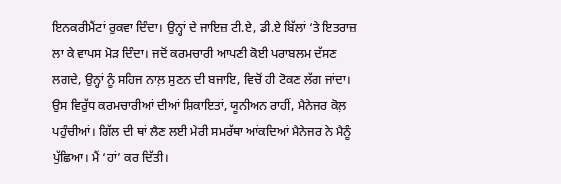ਇਨਕਰੀਮੈਂਟਾਂ ਰੁਕਵਾ ਦਿੰਦਾ। ਉਨ੍ਹਾਂ ਦੇ ਜਾਇਜ਼ ਟੀ.ਏ, ਡੀ.ਏ ਬਿੱਲਾਂ ‘ਤੇ ਇਤਰਾਜ਼ ਲਾ ਕੇ ਵਾਪਸ ਮੋੜ ਦਿੰਦਾ। ਜਦੋਂ ਕਰਮਚਾਰੀ ਆਪਣੀ ਕੋਈ ਪਰਾਬਲਮ ਦੱਸਣ ਲਗਦੇ, ਉਨ੍ਹਾਂ ਨੂੰ ਸਹਿਜ ਨਾਲ਼ ਸੁਣਨ ਦੀ ਬਜਾਇ, ਵਿਚੋਂ ਹੀ ਟੋਕਣ ਲੱਗ ਜਾਂਦਾ। ਉਸ ਵਿਰੁੱਧ ਕਰਮਚਾਰੀਆਂ ਦੀਆਂ ਸ਼ਿਕਾਇਤਾਂ, ਯੂਨੀਅਨ ਰਾਹੀਂ, ਮੈਨੇਜਰ ਕੋਲ਼ ਪਹੁੰਚੀਆਂ। ਗਿੱਲ ਦੀ ਥਾਂ ਲੈਣ ਲਈ ਮੇਰੀ ਸਮਰੱਥਾ ਆਂਕਦਿਆਂ ਮੈਨੇਜਰ ਨੇ ਮੈਨੂੰ ਪੁੱਛਿਆ। ਮੈਂ ‘ਹਾਂ’ ਕਰ ਦਿੱਤੀ।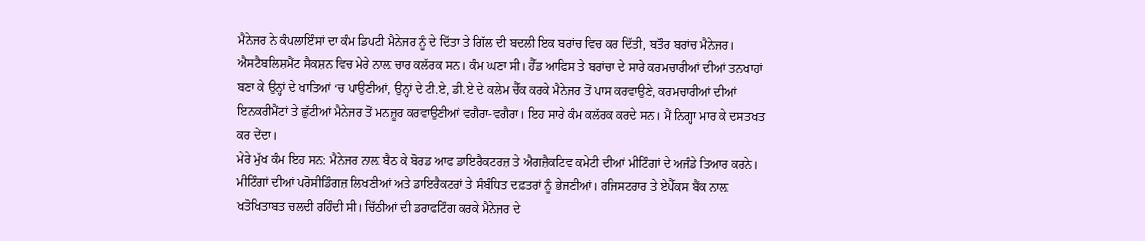ਮੈਨੇਜਰ ਨੇ ਕੰਪਲਾਇੰਸਾਂ ਦਾ ਕੰਮ ਡਿਪਟੀ ਮੈਨੇਜਰ ਨੂੰ ਦੇ ਦਿੱਤਾ ਤੇ ਗਿੱਲ ਦੀ ਬਦਲੀ ਇਕ ਬਰਾਂਚ ਵਿਚ ਕਰ ਦਿੱਤੀ, ਬਤੌਰ ਬਰਾਂਚ ਮੈਨੇਜਰ। ਐਸਟੈਬਲਿਸ਼ਮੈਂਟ ਸੈਕਸ਼ਨ ਵਿਚ ਮੇਰੇ ਨਾਲ਼ ਚਾਰ ਕਲੱਰਕ ਸਨ। ਕੰਮ ਘਣਾ ਸੀ। ਹੈੱਡ ਆਫਿਸ ਤੇ ਬਰਾਂਚਾ ਦੇ ਸਾਰੇ ਕਰਮਚਾਰੀਆਂ ਦੀਆਂ ਤਨਖਾਹਾਂ ਬਣਾ ਕੇ ਉਨ੍ਹਾਂ ਦੇ ਖਾਤਿਆਂ ‘ਚ ਪਾਉਣੀਆਂ, ਉਨ੍ਹਾਂ ਦੇ ਟੀ.ਏ, ਡੀ.ਏ ਦੇ ਕਲੇਮ ਚੈੱਕ ਕਰਕੇ ਮੈਨੇਜਰ ਤੋਂ ਪਾਸ ਕਰਵਾਉਣੇ, ਕਰਮਚਾਰੀਆਂ ਦੀਆਂ ਇਨਕਰੀਮੈਂਟਾਂ ਤੇ ਛੁੱਟੀਆਂ ਮੈਨੇਜਰ ਤੋਂ ਮਨਜ਼ੂਰ ਕਰਵਾਉਣੀਆਂ ਵਗੈਰਾ-ਵਗੈਰਾ। ਇਹ ਸਾਰੇ ਕੰਮ ਕਲੱਰਕ ਕਰਦੇ ਸਨ। ਮੈਂ ਨਿਗ੍ਹਾ ਮਾਰ ਕੇ ਦਸਤਖਤ ਕਰ ਦੇਂਦਾ।
ਮੇਰੇ ਮੁੱਖ ਕੰਮ ਇਹ ਸਨ: ਮੈਨੇਜਰ ਨਾਲ਼ ਬੈਠ ਕੇ ਬੋਰਡ ਆਫ ਡਾਇਰੈਕਟਰਜ਼ ਤੇ ਐਗਜ਼ੈਕਟਿਵ ਕਮੇਟੀ ਦੀਆਂ ਮੀਟਿੰਗਾਂ ਦੇ ਅਜੰਡੇ ਤਿਆਰ ਕਰਨੇ। ਮੀਟਿੰਗਾਂ ਦੀਆਂ ਪਰੋਸੀਡਿੰਗਜ਼ ਲਿਖਣੀਆਂ ਅਤੇ ਡਾਇਰੈਕਟਰਾਂ ਤੇ ਸੰਬੰਧਿਤ ਦਫ਼ਤਰਾਂ ਨੂੰ ਭੇਜਣੀਆਂ। ਰਜਿਸਟਰਾਰ ਤੇ ਏਪੈੱਕਸ ਬੈਂਕ ਨਾਲ਼ ਖਤੋਖਿਤਾਬਤ ਚਲਦੀ ਰਹਿੰਦੀ ਸੀ। ਚਿੱਠੀਆਂ ਦੀ ਡਰਾਫਟਿੰਗ ਕਰਕੇ ਮੈਨੇਜਰ ਦੇ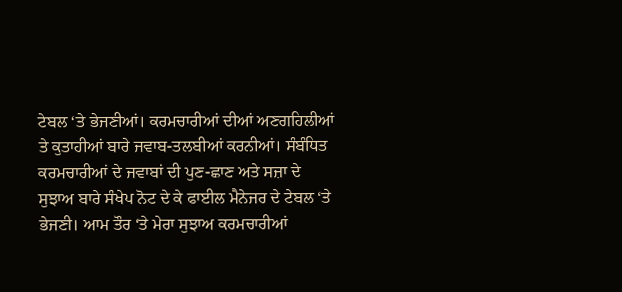ਟੇਬਲ ‘ਤੇ ਭੇਜਣੀਆਂ। ਕਰਮਚਾਰੀਆਂ ਦੀਆਂ ਅਣਗਹਿਲੀਆਂ ਤੇ ਕੁਤਾਹੀਆਂ ਬਾਰੇ ਜਵਾਬ-ਤਲਬੀਆਂ ਕਰਨੀਆਂ। ਸੰਬੰਧਿਤ ਕਰਮਚਾਰੀਆਂ ਦੇ ਜਵਾਬਾਂ ਦੀ ਪੁਣ-ਛਾਣ ਅਤੇ ਸਜ਼ਾ ਦੇ ਸੁਝਾਅ ਬਾਰੇ ਸੰਖੇਪ ਨੋਟ ਦੇ ਕੇ ਫਾਈਲ ਮੈਨੇਜਰ ਦੇ ਟੇਬਲ ‘ਤੇ ਭੇਜਣੀ। ਆਮ ਤੌਰ ‘ਤੇ ਮੇਰਾ ਸੁਝਾਅ ਕਰਮਚਾਰੀਆਂ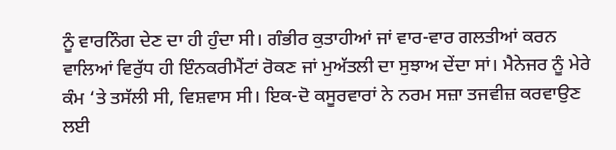ਨੂੰ ਵਾਰਨਿੰਗ ਦੇਣ ਦਾ ਹੀ ਹੁੰਦਾ ਸੀ। ਗੰਭੀਰ ਕੁਤਾਹੀਆਂ ਜਾਂ ਵਾਰ-ਵਾਰ ਗਲਤੀਆਂ ਕਰਨ ਵਾਲਿਆਂ ਵਿਰੁੱਧ ਹੀ ਇੰਨਕਰੀਮੈਂਟਾਂ ਰੋਕਣ ਜਾਂ ਮੁਅੱਤਲੀ ਦਾ ਸੁਝਾਅ ਦੇਂਦਾ ਸਾਂ। ਮੈਨੇਜਰ ਨੂੰ ਮੇਰੇ ਕੰਮ ‘ਤੇ ਤਸੱਲੀ ਸੀ, ਵਿਸ਼ਵਾਸ ਸੀ। ਇਕ-ਦੋ ਕਸੂਰਵਾਰਾਂ ਨੇ ਨਰਮ ਸਜ਼ਾ ਤਜਵੀਜ਼ ਕਰਵਾਉਣ ਲਈ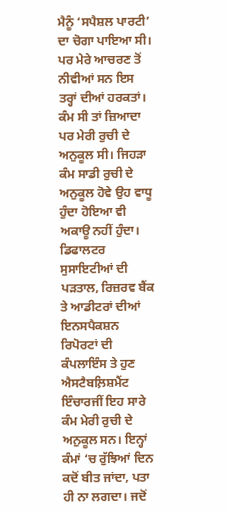ਮੈਨੂੰ ‘ਸਪੈਸ਼ਲ ਪਾਰਟੀ’ ਦਾ ਚੋਗਾ ਪਾਇਆ ਸੀ। ਪਰ ਮੇਰੇ ਆਚਰਣ ਤੋਂ ਨੀਵੀਆਂ ਸਨ ਇਸ ਤਰ੍ਹਾਂ ਦੀਆਂ ਹਰਕਤਾਂ। ਕੰਮ ਸੀ ਤਾਂ ਜ਼ਿਆਦਾ ਪਰ ਮੇਰੀ ਰੁਚੀ ਦੇ ਅਨੁਕੂਲ ਸੀ। ਜਿਹੜਾ ਕੰਮ ਸਾਡੀ ਰੁਚੀ ਦੇ ਅਨੁਕੂਲ ਹੋਵੇ ਉਹ ਵਾਧੂ ਹੁੰਦਾ ਹੋਇਆ ਵੀ ਅਕਾਊ ਨਹੀਂ ਹੁੰਦਾ। ਡਿਫਾਲਟਰ ਸੁਸਾਇਟੀਆਂ ਦੀ ਪੜਤਾਲ, ਰਿਜ਼ਰਵ ਬੈਂਕ ਤੇ ਆਡੀਟਰਾਂ ਦੀਆਂ ਇਨਸਪੈਕਸ਼ਨ ਰਿਪੋਰਟਾਂ ਦੀ ਕੰਪਲਾਇੰਸ ਤੇ ਹੁਣ ਐਸਟੈਬਲ਼ਿਸ਼ਮੈਂਟ ਇੰਚਾਰਜੀਂ ਇਹ ਸਾਰੇ ਕੰਮ ਮੇਰੀ ਰੁਚੀ ਦੇ ਅਨੁਕੂਲ ਸਨ। ਇਨ੍ਹਾਂ ਕੰਮਾਂ ‘ਚ ਰੁੱਝਿਆਂ ਦਿਨ ਕਦੋਂ ਬੀਤ ਜਾਂਦਾ, ਪਤਾ ਹੀ ਨਾ ਲਗਦਾ। ਜਦੋਂ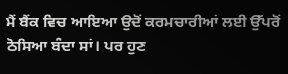ਮੈਂ ਬੈਂਕ ਵਿਚ ਆਇਆ ਉਦੋਂ ਕਰਮਚਾਰੀਆਂ ਲਈ ਉੱਪਰੋਂ ਠੋਸਿਆ ਬੰਦਾ ਸਾਂ। ਪਰ ਹੁਣ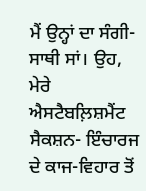ਮੈਂ ਉਨ੍ਹਾਂ ਦਾ ਸੰਗੀ-ਸਾਥੀ ਸਾਂ। ਉਹ, ਮੇਰੇ ਐਸਟੈਬਲ਼ਿਸ਼ਮੈਂਟ ਸੈਕਸ਼ਨ- ਇੰਚਾਰਜ ਦੇ ਕਾਜ-ਵਿਹਾਰ ਤੋਂ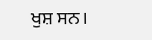ਖੁਸ਼ ਸਨ।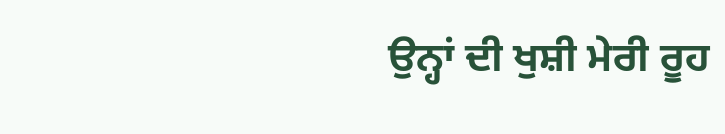ਉਨ੍ਹਾਂ ਦੀ ਖੁਸ਼ੀ ਮੇਰੀ ਰੂਹ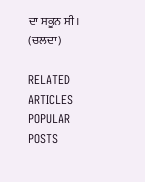ਦਾ ਸਕੂਨ ਸੀ।
(ਚਲਦਾ)

RELATED ARTICLES
POPULAR POSTS